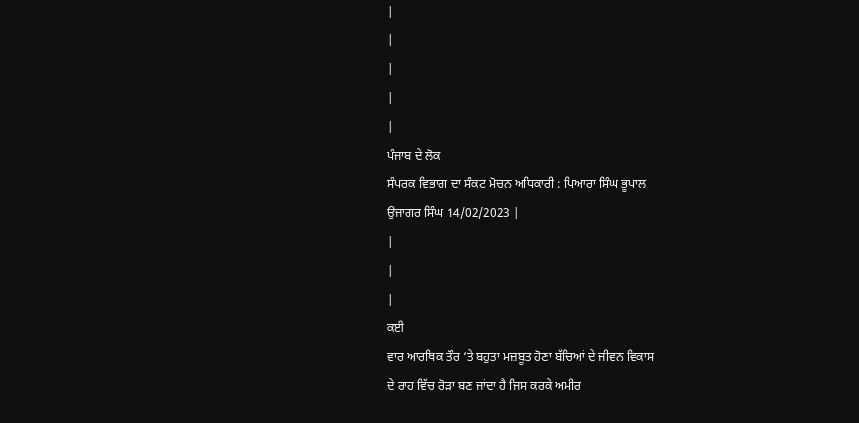|
|
|
|
|
ਪੰਜਾਬ ਦੇ ਲੋਕ
ਸੰਪਰਕ ਵਿਭਾਗ ਦਾ ਸੰਕਟ ਮੋਚਨ ਅਧਿਕਾਰੀ : ਪਿਆਰਾ ਸਿੰਘ ਭੂਪਾਲ
ਉਜਾਗਰ ਸਿੰਘ 14/02/2023 |
|
|
|
ਕਈ
ਵਾਰ ਆਰਥਿਕ ਤੌਰ ‘ਤੇ ਬਹੁਤਾ ਮਜ਼ਬੂਤ ਹੋਣਾ ਬੱਚਿਆਂ ਦੇ ਜੀਵਨ ਵਿਕਾਸ
ਦੇ ਰਾਹ ਵਿੱਚ ਰੋੜਾ ਬਣ ਜਾਂਦਾ ਹੈ ਜਿਸ ਕਰਕੇ ਅਮੀਰ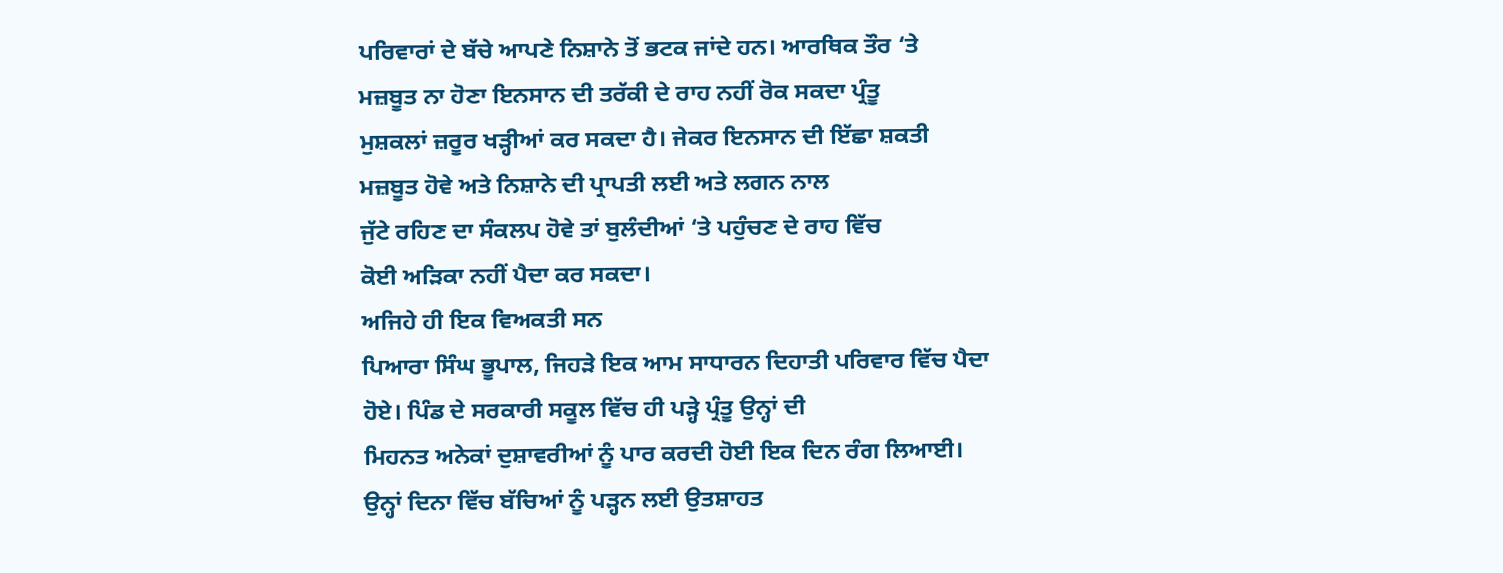ਪਰਿਵਾਰਾਂ ਦੇ ਬੱਚੇ ਆਪਣੇ ਨਿਸ਼ਾਨੇ ਤੋਂ ਭਟਕ ਜਾਂਦੇ ਹਨ। ਆਰਥਿਕ ਤੌਰ ‘ਤੇ
ਮਜ਼ਬੂਤ ਨਾ ਹੋਣਾ ਇਨਸਾਨ ਦੀ ਤਰੱਕੀ ਦੇ ਰਾਹ ਨਹੀਂ ਰੋਕ ਸਕਦਾ ਪ੍ਰੰਤੂ
ਮੁਸ਼ਕਲਾਂ ਜ਼ਰੂਰ ਖੜ੍ਹੀਆਂ ਕਰ ਸਕਦਾ ਹੈ। ਜੇਕਰ ਇਨਸਾਨ ਦੀ ਇੱਛਾ ਸ਼ਕਤੀ
ਮਜ਼ਬੂਤ ਹੋਵੇ ਅਤੇ ਨਿਸ਼ਾਨੇ ਦੀ ਪ੍ਰਾਪਤੀ ਲਈ ਅਤੇ ਲਗਨ ਨਾਲ
ਜੁੱਟੇ ਰਹਿਣ ਦਾ ਸੰਕਲਪ ਹੋਵੇ ਤਾਂ ਬੁਲੰਦੀਆਂ ‘ਤੇ ਪਹੁੰਚਣ ਦੇ ਰਾਹ ਵਿੱਚ
ਕੋਈ ਅੜਿਕਾ ਨਹੀਂ ਪੈਦਾ ਕਰ ਸਕਦਾ।
ਅਜਿਹੇ ਹੀ ਇਕ ਵਿਅਕਤੀ ਸਨ
ਪਿਆਰਾ ਸਿੰਘ ਭੂਪਾਲ, ਜਿਹੜੇ ਇਕ ਆਮ ਸਾਧਾਰਨ ਦਿਹਾਤੀ ਪਰਿਵਾਰ ਵਿੱਚ ਪੈਦਾ
ਹੋਏ। ਪਿੰਡ ਦੇ ਸਰਕਾਰੀ ਸਕੂਲ ਵਿੱਚ ਹੀ ਪੜ੍ਹੇ ਪ੍ਰੰਤੂ ਉਨ੍ਹਾਂ ਦੀ
ਮਿਹਨਤ ਅਨੇਕਾਂ ਦੁਸ਼ਾਵਰੀਆਂ ਨੂੰ ਪਾਰ ਕਰਦੀ ਹੋਈ ਇਕ ਦਿਨ ਰੰਗ ਲਿਆਈ।
ਉਨ੍ਹਾਂ ਦਿਨਾ ਵਿੱਚ ਬੱਚਿਆਂ ਨੂੰ ਪੜ੍ਹਨ ਲਈ ਉਤਸ਼ਾਹਤ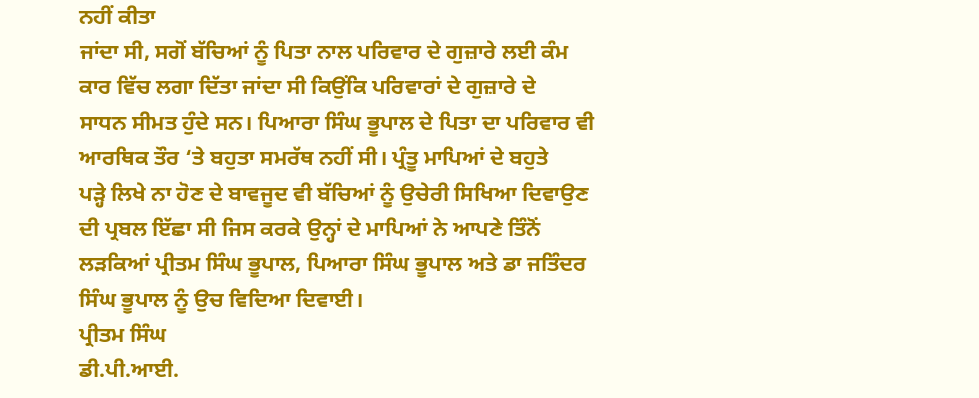ਨਹੀਂ ਕੀਤਾ
ਜਾਂਦਾ ਸੀ, ਸਗੋਂ ਬੱਚਿਆਂ ਨੂੰ ਪਿਤਾ ਨਾਲ ਪਰਿਵਾਰ ਦੇ ਗੁਜ਼ਾਰੇ ਲਈ ਕੰਮ
ਕਾਰ ਵਿੱਚ ਲਗਾ ਦਿੱਤਾ ਜਾਂਦਾ ਸੀ ਕਿਉਂਕਿ ਪਰਿਵਾਰਾਂ ਦੇ ਗੁਜ਼ਾਰੇ ਦੇ
ਸਾਧਨ ਸੀਮਤ ਹੁੰਦੇ ਸਨ। ਪਿਆਰਾ ਸਿੰਘ ਭੂਪਾਲ ਦੇ ਪਿਤਾ ਦਾ ਪਰਿਵਾਰ ਵੀ
ਆਰਥਿਕ ਤੌਰ ‘ਤੇ ਬਹੁਤਾ ਸਮਰੱਥ ਨਹੀਂ ਸੀ। ਪ੍ਰੰਤੂ ਮਾਪਿਆਂ ਦੇ ਬਹੁਤੇ
ਪੜ੍ਹੇ ਲਿਖੇ ਨਾ ਹੋਣ ਦੇ ਬਾਵਜੂਦ ਵੀ ਬੱਚਿਆਂ ਨੂੰ ਉਚੇਰੀ ਸਿਖਿਆ ਦਿਵਾਉਣ
ਦੀ ਪ੍ਰਬਲ ਇੱਛਾ ਸੀ ਜਿਸ ਕਰਕੇ ਉਨ੍ਹਾਂ ਦੇ ਮਾਪਿਆਂ ਨੇ ਆਪਣੇ ਤਿੰਨੋਂ
ਲੜਕਿਆਂ ਪ੍ਰੀਤਮ ਸਿੰਘ ਭੂਪਾਲ, ਪਿਆਰਾ ਸਿੰਘ ਭੂਪਾਲ ਅਤੇ ਡਾ ਜਤਿੰਦਰ
ਸਿੰਘ ਭੂਪਾਲ ਨੂੰ ਉਚ ਵਿਦਿਆ ਦਿਵਾਈ।
ਪ੍ਰੀਤਮ ਸਿੰਘ
ਡੀ.ਪੀ.ਆਈ.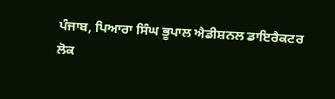ਪੰਜਾਬ, ਪਿਆਰਾ ਸਿੰਘ ਭੂਪਾਲ ਐਡੀਸ਼ਨਲ ਡਾਇਰੈਕਟਰ
ਲੋਕ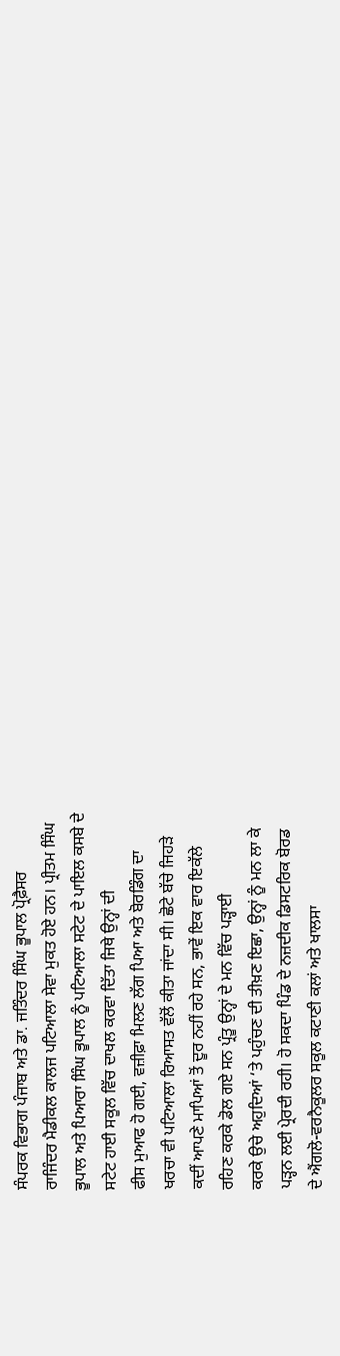ਸੰਪਰਕ ਵਿਭਾਗ ਪੰਜਾਬ ਅਤੇ ਡਾ. ਜਤਿੰਦਰ ਸਿੰਘ ਭੂਪਾਲ ਪ੍ਰੋਫ਼ੈਸਰ
ਰਾਜਿੰਦਰ ਮੈਡੀਕਲ ਕਾਲਜ ਪਟਿਆਲਾ ਸੇਵਾ ਮੁਕਤ ਹੋਏ ਹਨ। ਪ੍ਰੀਤਮ ਸਿੰਘ
ਭੂਪਾਲ ਅਤੇ ਪਿਆਰਾ ਸਿੰਘ ਭੂਪਾਲ ਨੂੰ ਪਟਿਆਲਾ ਸਟੇਟ ਦੇ ਪਾਇਲ ਕਸਬੇ ਦੇ
ਸਟੇਟ ਹਾਈ ਸਕੂਲ ਵਿੱਚ ਦਾਖਲ ਕਰਵਾ ਦਿੱਤਾ ਜਿਥੇ ਉਨ੍ਹਾਂ ਦੀ
ਫੀਸ ਮੁਆਫ ਹੋ ਗਈ, ਵਜ਼ੀਫ਼ਾ ਮਿਲਣ ਲੱਗ ਪਿਆ ਅਤੇ ਬੋਰਡਿੰਗ ਦਾ
ਖਰਚਾ ਵੀ ਪਟਿਆਲਾ ਰਿਆਸਤ ਵੱਲੋਂ ਕੀਤਾ ਜਾਂਦਾ ਸੀ। ਛੋਟੇ ਬੱਚੇ ਜਿਹੜੇ
ਕਦੀਂ ਆਪਣੇ ਮਾਪਿਆਂ ਤੋਂ ਦੂਰ ਨਹੀਂ ਰਹੇ ਸਨ, ਭਾਵੇਂ ਇਕ ਵਾਰ ਇਕੱਲੇ
ਰਹਿਣ ਕਰਕੇ ਡੋਲ ਗਏ ਸਨ ਪ੍ਰੰਤੂ ਉਨ੍ਹਾਂ ਦੇ ਮਨ ਵਿੱਚ ਪੜ੍ਹਾਈ
ਕਰਕੇ ਉਚੇ ਅਹੁਦਿਆਂ ‘ਤੇ ਪਹੁੰਚਣ ਦੀ ਤੀਖ਼ਣ ਇਛਾ, ਉਨ੍ਹਾਂ ਨੂੰ ਮਨ ਲਾ ਕੇ
ਪੜ੍ਹਨ ਲਈ ਪ੍ਰੇਰਦੀ ਰਹੀ। ਹੋ ਸਕਦਾ ਪਿੰਡ ਦੇ ਨਜ਼ਦੀਕ ਡਿਸਟਰਿਕ ਬੋਰਡ
ਦੇ ਐਂਗਲੋ-ਵਰਨੈਕੂਲਰ ਸਕੂਲ ਕਟਾਣੀ ਕਲਾਂ ਅਤੇ ਖਾਲਸਾ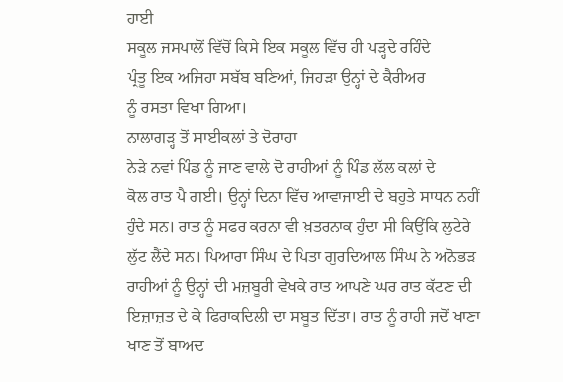ਹਾਈ
ਸਕੂਲ ਜਸਪਾਲੋਂ ਵਿੱਚੋਂ ਕਿਸੇ ਇਕ ਸਕੂਲ ਵਿੱਚ ਹੀ ਪੜ੍ਹਦੇ ਰਹਿੰਦੇ
ਪ੍ਰੰਤੂ ਇਕ ਅਜਿਹਾ ਸਬੱਬ ਬਣਿਆਂ, ਜਿਹੜਾ ਉਨ੍ਹਾਂ ਦੇ ਕੈਰੀਅਰ
ਨੂੰ ਰਸਤਾ ਵਿਖਾ ਗਿਆ।
ਨਾਲਾਗੜ੍ਹ ਤੋਂ ਸਾਈਕਲਾਂ ਤੇ ਦੋਰਾਹਾ
ਨੇੜੇ ਨਵਾਂ ਪਿੰਡ ਨੂੰ ਜਾਣ ਵਾਲੇ ਦੋ ਰਾਹੀਆਂ ਨੂੰ ਪਿੰਡ ਲੱਲ ਕਲਾਂ ਦੇ
ਕੋਲ ਰਾਤ ਪੈ ਗਈ। ਉਨ੍ਹਾਂ ਦਿਨਾ ਵਿੱਚ ਆਵਾਜਾਈ ਦੇ ਬਹੁਤੇ ਸਾਧਨ ਨਹੀਂ
ਹੁੰਦੇ ਸਨ। ਰਾਤ ਨੂੰ ਸਫਰ ਕਰਨਾ ਵੀ ਖ਼ਤਰਨਾਕ ਹੁੰਦਾ ਸੀ ਕਿਉਂਕਿ ਲੁਟੇਰੇ
ਲੁੱਟ ਲੈਂਦੇ ਸਨ। ਪਿਆਰਾ ਸਿੰਘ ਦੇ ਪਿਤਾ ਗੁਰਦਿਆਲ ਸਿੰਘ ਨੇ ਅਨੋਭੜ
ਰਾਹੀਆਂ ਨੂੰ ਉਨ੍ਹਾਂ ਦੀ ਮਜ਼ਬੂਰੀ ਵੇਖਕੇ ਰਾਤ ਆਪਣੇ ਘਰ ਰਾਤ ਕੱਟਣ ਦੀ
ਇਜ਼ਾਜ਼ਤ ਦੇ ਕੇ ਫਿਰਾਕਦਿਲੀ ਦਾ ਸਬੂਤ ਦਿੱਤਾ। ਰਾਤ ਨੂੰ ਰਾਹੀ ਜਦੋਂ ਖਾਣਾ
ਖਾਣ ਤੋਂ ਬਾਅਦ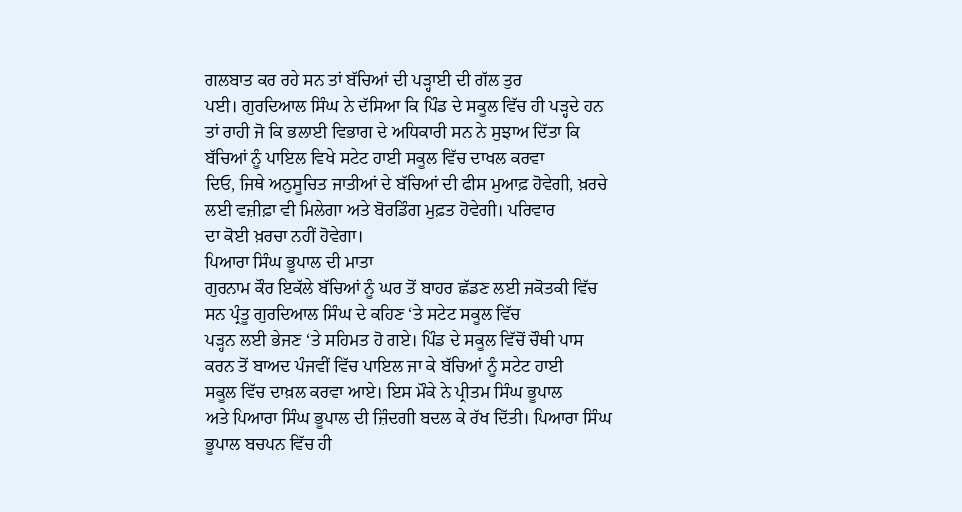ਗਲਬਾਤ ਕਰ ਰਹੇ ਸਨ ਤਾਂ ਬੱਚਿਆਂ ਦੀ ਪੜ੍ਹਾਈ ਦੀ ਗੱਲ ਤੁਰ
ਪਈ। ਗੁਰਦਿਆਲ ਸਿੰਘ ਨੇ ਦੱਸਿਆ ਕਿ ਪਿੰਡ ਦੇ ਸਕੂਲ ਵਿੱਚ ਹੀ ਪੜ੍ਹਦੇ ਹਨ
ਤਾਂ ਰਾਹੀ ਜੋ ਕਿ ਭਲਾਈ ਵਿਭਾਗ ਦੇ ਅਧਿਕਾਰੀ ਸਨ ਨੇ ਸੁਝਾਅ ਦਿੱਤਾ ਕਿ
ਬੱਚਿਆਂ ਨੂੰ ਪਾਇਲ ਵਿਖੇ ਸਟੇਟ ਹਾਈ ਸਕੂਲ ਵਿੱਚ ਦਾਖਲ ਕਰਵਾ
ਦਿਓ, ਜਿਥੇ ਅਨੁਸੂਚਿਤ ਜਾਤੀਆਂ ਦੇ ਬੱਚਿਆਂ ਦੀ ਫੀਸ ਮੁਆਫ਼ ਹੋਵੇਗੀ, ਖ਼ਰਚੇ
ਲਈ ਵਜ਼ੀਫ਼ਾ ਵੀ ਮਿਲੇਗਾ ਅਤੇ ਬੋਰਡਿੰਗ ਮੁਫ਼ਤ ਹੋਵੇਗੀ। ਪਰਿਵਾਰ
ਦਾ ਕੋਈ ਖ਼ਰਚਾ ਨਹੀਂ ਹੋਵੇਗਾ।
ਪਿਆਰਾ ਸਿੰਘ ਭੂਪਾਲ ਦੀ ਮਾਤਾ
ਗੁਰਨਾਮ ਕੌਰ ਇਕੱਲੇ ਬੱਚਿਆਂ ਨੂੰ ਘਰ ਤੋਂ ਬਾਹਰ ਛੱਡਣ ਲਈ ਜਕੋਤਕੀ ਵਿੱਚ
ਸਨ ਪ੍ਰੰਤੂ ਗੁਰਦਿਆਲ ਸਿੰਘ ਦੇ ਕਹਿਣ ‘ਤੇ ਸਟੇਟ ਸਕੂਲ ਵਿੱਚ
ਪੜ੍ਹਨ ਲਈ ਭੇਜਣ ‘ਤੇ ਸਹਿਮਤ ਹੋ ਗਏ। ਪਿੰਡ ਦੇ ਸਕੂਲ ਵਿੱਚੋਂ ਚੌਥੀ ਪਾਸ
ਕਰਨ ਤੋਂ ਬਾਅਦ ਪੰਜਵੀਂ ਵਿੱਚ ਪਾਇਲ ਜਾ ਕੇ ਬੱਚਿਆਂ ਨੂੰ ਸਟੇਟ ਹਾਈ
ਸਕੂਲ ਵਿੱਚ ਦਾਖ਼ਲ ਕਰਵਾ ਆਏ। ਇਸ ਮੌਕੇ ਨੇ ਪ੍ਰੀਤਮ ਸਿੰਘ ਭੂਪਾਲ
ਅਤੇ ਪਿਆਰਾ ਸਿੰਘ ਭੂਪਾਲ ਦੀ ਜ਼ਿੰਦਗੀ ਬਦਲ ਕੇ ਰੱਖ ਦਿੱਤੀ। ਪਿਆਰਾ ਸਿੰਘ
ਭੂਪਾਲ ਬਚਪਨ ਵਿੱਚ ਹੀ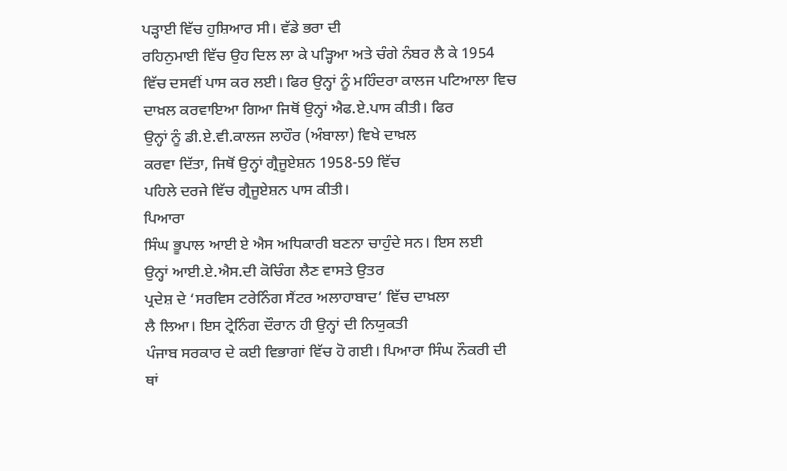ਪੜ੍ਹਾਈ ਵਿੱਚ ਹੁਸ਼ਿਆਰ ਸੀ। ਵੱਡੇ ਭਰਾ ਦੀ
ਰਹਿਨੁਮਾਈ ਵਿੱਚ ਉਹ ਦਿਲ ਲਾ ਕੇ ਪੜ੍ਹਿਆ ਅਤੇ ਚੰਗੇ ਨੰਬਰ ਲੈ ਕੇ 1954
ਵਿੱਚ ਦਸਵੀਂ ਪਾਸ ਕਰ ਲਈ। ਫਿਰ ਉਨ੍ਹਾਂ ਨੂੰ ਮਹਿੰਦਰਾ ਕਾਲਜ ਪਟਿਆਲਾ ਵਿਚ
ਦਾਖ਼ਲ ਕਰਵਾਇਆ ਗਿਆ ਜਿਥੋਂ ਉਨ੍ਹਾਂ ਐਫ.ਏ.ਪਾਸ ਕੀਤੀ। ਫਿਰ
ਉਨ੍ਹਾਂ ਨੂੰ ਡੀ.ਏ.ਵੀ.ਕਾਲਜ ਲਾਹੌਰ (ਅੰਬਾਲਾ) ਵਿਖੇ ਦਾਖ਼ਲ
ਕਰਵਾ ਦਿੱਤਾ, ਜਿਥੋਂ ਉਨ੍ਹਾਂ ਗ੍ਰੈਜੂਏਸ਼ਨ 1958-59 ਵਿੱਚ
ਪਹਿਲੇ ਦਰਜੇ ਵਿੱਚ ਗ੍ਰੈਜੂਏਸ਼ਨ ਪਾਸ ਕੀਤੀ।
ਪਿਆਰਾ
ਸਿੰਘ ਭੂਪਾਲ ਆਈ ਏ ਐਸ ਅਧਿਕਾਰੀ ਬਣਨਾ ਚਾਹੁੰਦੇ ਸਨ। ਇਸ ਲਈ
ਉਨ੍ਹਾਂ ਆਈ.ਏ.ਐਸ.ਦੀ ਕੋਚਿੰਗ ਲੈਣ ਵਾਸਤੇ ਉਤਰ
ਪ੍ਰਦੇਸ਼ ਦੇ ‘ਸਰਵਿਸ ਟਰੇਨਿੰਗ ਸੈਂਟਰ ਅਲਾਹਾਬਾਦ’ ਵਿੱਚ ਦਾਖ਼ਲਾ
ਲੈ ਲਿਆ। ਇਸ ਟ੍ਰੇਨਿੰਗ ਦੌਰਾਨ ਹੀ ਉਨ੍ਹਾਂ ਦੀ ਨਿਯੁਕਤੀ
ਪੰਜਾਬ ਸਰਕਾਰ ਦੇ ਕਈ ਵਿਭਾਗਾਂ ਵਿੱਚ ਹੋ ਗਈ। ਪਿਆਰਾ ਸਿੰਘ ਨੌਕਰੀ ਦੀ
ਥਾਂ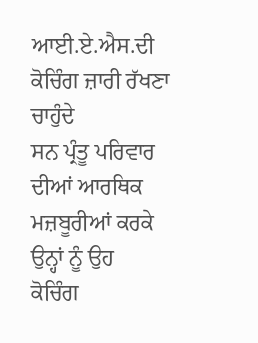ਆਈ.ਏ.ਐਸ.ਦੀ ਕੋਚਿੰਗ ਜ਼ਾਰੀ ਰੱਖਣਾ ਚਾਹੁੰਦੇ
ਸਨ ਪ੍ਰੰਤੂ ਪਰਿਵਾਰ ਦੀਆਂ ਆਰਥਿਕ ਮਜ਼ਬੂਰੀਆਂ ਕਰਕੇ ਉਨ੍ਹਾਂ ਨੂੰ ਉਹ
ਕੋਚਿੰਗ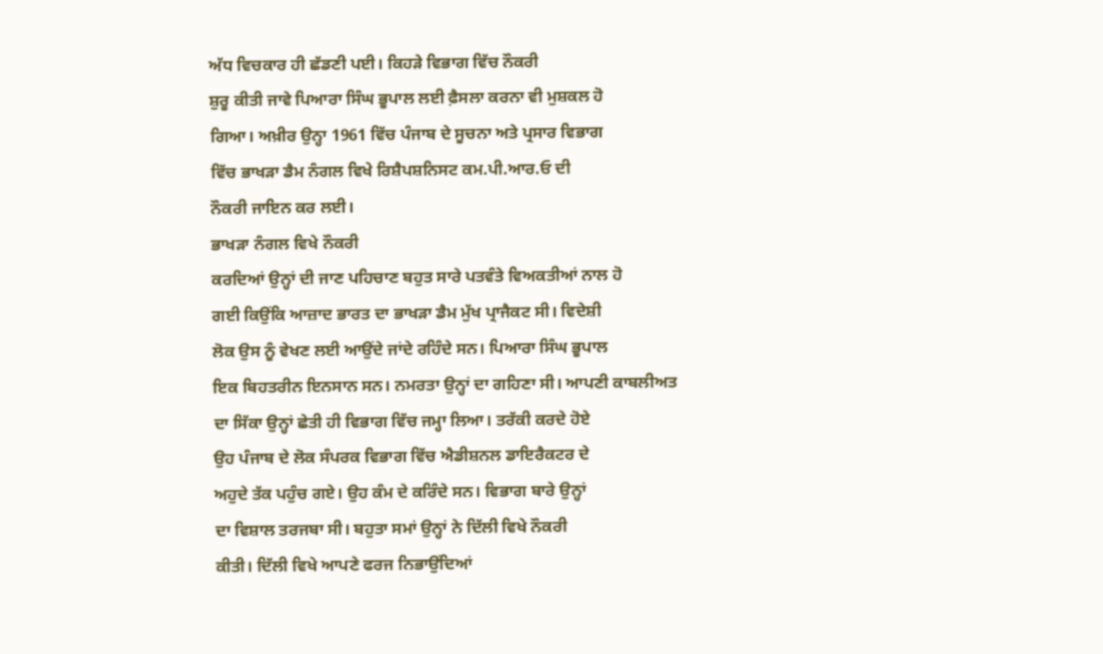ਅੱਧ ਵਿਚਕਾਰ ਹੀ ਛੱਡਣੀ ਪਈ। ਕਿਹੜੇ ਵਿਭਾਗ ਵਿੱਚ ਨੌਕਰੀ
ਸ਼ੁਰੂ ਕੀਤੀ ਜਾਵੇ ਪਿਆਰਾ ਸਿੰਘ ਭੂਪਾਲ ਲਈ ਫ਼ੈਸਲਾ ਕਰਨਾ ਵੀ ਮੁਸ਼ਕਲ ਹੋ
ਗਿਆ। ਅਖ਼ੀਰ ਉਨ੍ਹਾ 1961 ਵਿੱਚ ਪੰਜਾਬ ਦੇ ਸੂਚਨਾ ਅਤੇ ਪ੍ਰਸਾਰ ਵਿਭਾਗ
ਵਿੱਚ ਭਾਖੜਾ ਡੈਮ ਨੰਗਲ ਵਿਖੇ ਰਿਸ਼ੈਪਸ਼ਨਿਸਟ ਕਮ.ਪੀ.ਆਰ.ਓ ਦੀ
ਨੌਕਰੀ ਜਾਇਨ ਕਰ ਲਈ।
ਭਾਖੜਾ ਨੰਗਲ ਵਿਖੇ ਨੌਕਰੀ
ਕਰਦਿਆਂ ਉਨ੍ਹਾਂ ਦੀ ਜਾਣ ਪਹਿਚਾਣ ਬਹੁਤ ਸਾਰੇ ਪਤਵੰਤੇ ਵਿਅਕਤੀਆਂ ਨਾਲ ਹੋ
ਗਈ ਕਿਉਂਕਿ ਆਜ਼ਾਦ ਭਾਰਤ ਦਾ ਭਾਖੜਾ ਡੈਮ ਮੁੱਖ ਪ੍ਰਾਜੈਕਟ ਸੀ। ਵਿਦੇਸ਼ੀ
ਲੋਕ ਉਸ ਨੂੰ ਵੇਖਣ ਲਈ ਆਉਂਦੇ ਜਾਂਦੇ ਰਹਿੰਦੇ ਸਨ। ਪਿਆਰਾ ਸਿੰਘ ਭੂਪਾਲ
ਇਕ ਬਿਹਤਰੀਨ ਇਨਸਾਨ ਸਨ। ਨਮਰਤਾ ਉਨ੍ਹਾਂ ਦਾ ਗਹਿਣਾ ਸੀ। ਆਪਣੀ ਕਾਬਲੀਅਤ
ਦਾ ਸਿੱਕਾ ਉਨ੍ਹਾਂ ਛੇਤੀ ਹੀ ਵਿਭਾਗ ਵਿੱਚ ਜਮ੍ਹਾ ਲਿਆ। ਤਰੱਕੀ ਕਰਦੇ ਹੋਏ
ਉਹ ਪੰਜਾਬ ਦੇ ਲੋਕ ਸੰਪਰਕ ਵਿਭਾਗ ਵਿੱਚ ਐਡੀਸ਼ਨਲ ਡਾਇਰੈਕਟਰ ਦੇ
ਅਹੁਦੇ ਤੱਕ ਪਹੁੰਚ ਗਏ। ਉਹ ਕੰਮ ਦੇ ਕਰਿੰਦੇ ਸਨ। ਵਿਭਾਗ ਬਾਰੇ ਉਨ੍ਹਾਂ
ਦਾ ਵਿਸ਼ਾਲ ਤਰਜਬਾ ਸੀ। ਬਹੁਤਾ ਸਮਾਂ ਉਨ੍ਹਾਂ ਨੇ ਦਿੱਲੀ ਵਿਖੇ ਨੌਕਰੀ
ਕੀਤੀ। ਦਿੱਲੀ ਵਿਖੇ ਆਪਣੇ ਫਰਜ ਨਿਭਾਉਂਦਿਆਂ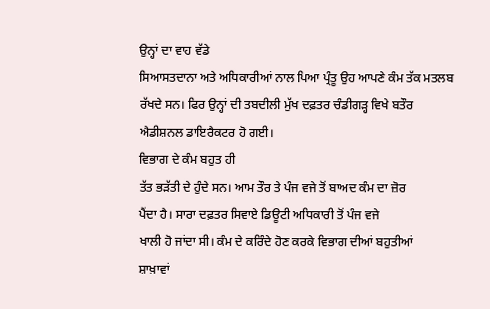ਉਨ੍ਹਾਂ ਦਾ ਵਾਹ ਵੱਡੇ
ਸਿਆਸਤਦਾਨਾ ਅਤੇ ਅਧਿਕਾਰੀਆਂ ਨਾਲ ਪਿਆ ਪ੍ਰੰਤੂ ਉਹ ਆਪਣੇ ਕੰਮ ਤੱਕ ਮਤਲਬ
ਰੱਖਦੇ ਸਨ। ਫਿਰ ਉਨ੍ਹਾਂ ਦੀ ਤਬਦੀਲੀ ਮੁੱਖ ਦਫ਼ਤਰ ਚੰਡੀਗੜ੍ਹ ਵਿਖੇ ਬਤੌਰ
ਐਡੀਸ਼ਨਲ ਡਾਇਰੈਕਟਰ ਹੋ ਗਈ।
ਵਿਭਾਗ ਦੇ ਕੰਮ ਬਹੁਤ ਹੀ
ਤੱਤ ਭੜੱਤੀ ਦੇ ਹੁੰਦੇ ਸਨ। ਆਮ ਤੌਰ ਤੇ ਪੰਜ ਵਜੇ ਤੋਂ ਬਾਅਦ ਕੰਮ ਦਾ ਜ਼ੋਰ
ਪੈਂਦਾ ਹੈ। ਸਾਰਾ ਦਫ਼ਤਰ ਸਿਵਾਏ ਡਿਊਟੀ ਅਧਿਕਾਰੀ ਤੋਂ ਪੰਜ ਵਜੇ
ਖਾਲੀ ਹੋ ਜਾਂਦਾ ਸੀ। ਕੰਮ ਦੇ ਕਰਿੰਦੇ ਹੋਣ ਕਰਕੇ ਵਿਭਾਗ ਦੀਆਂ ਬਹੁਤੀਆਂ
ਸ਼ਾਖ਼ਾਵਾਂ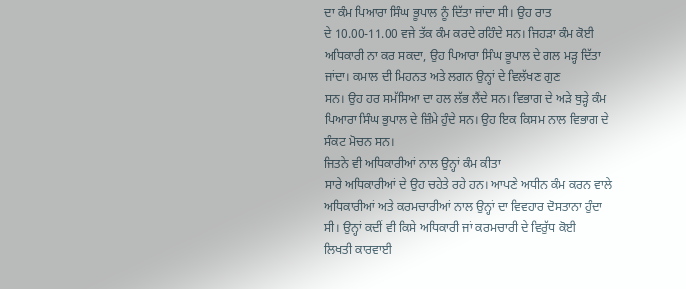ਦਾ ਕੰਮ ਪਿਆਰਾ ਸਿੰਘ ਭੂਪਾਲ ਨੂੰ ਦਿੱਤਾ ਜਾਂਦਾ ਸੀ। ਉਹ ਰਾਤ
ਦੇ 10.00-11.00 ਵਜੇ ਤੱਕ ਕੰਮ ਕਰਦੇ ਰਹਿੰਦੇ ਸਨ। ਜਿਹੜਾ ਕੰਮ ਕੋਈ
ਅਧਿਕਾਰੀ ਨਾ ਕਰ ਸਕਦਾ, ਉਹ ਪਿਆਰਾ ਸਿੰਘ ਭੂਪਾਲ ਦੇ ਗਲ ਮੜ੍ਹ ਦਿੱਤਾ
ਜਾਂਦਾ। ਕਮਾਲ ਦੀ ਮਿਹਨਤ ਅਤੇ ਲਗਨ ਉਨ੍ਹਾਂ ਦੇ ਵਿਲੱਖਣ ਗੁਣ
ਸਨ। ਉਹ ਹਰ ਸਮੱਸਿਆ ਦਾ ਹਲ ਲੱਭ ਲੈਂਦੇ ਸਨ। ਵਿਭਾਗ ਦੇ ਅੜੇ ਥੁੜ੍ਹੇ ਕੰਮ
ਪਿਆਰਾ ਸਿੰਘ ਭੁਪਾਲ ਦੇ ਜ਼ਿੰਮੇ ਹੁੰਦੇ ਸਨ। ਉਹ ਇਕ ਕਿਸਮ ਨਾਲ ਵਿਭਾਗ ਦੇ
ਸੰਕਟ ਮੋਚਨ ਸਨ।
ਜਿਤਨੇ ਵੀ ਅਧਿਕਾਰੀਆਂ ਨਾਲ ਉਨ੍ਹਾਂ ਕੰਮ ਕੀਤਾ
ਸਾਰੇ ਅਧਿਕਾਰੀਆਂ ਦੇ ਉਹ ਚਹੇਤੇ ਰਹੇ ਹਨ। ਆਪਣੇ ਅਧੀਨ ਕੰਮ ਕਰਨ ਵਾਲੇ
ਅਧਿਕਾਰੀਆਂ ਅਤੇ ਕਰਮਚਾਰੀਆਂ ਨਾਲ ਉਨ੍ਹਾਂ ਦਾ ਵਿਵਹਾਰ ਦੋਸਤਾਨਾ ਹੁੰਦਾ
ਸੀ। ਉਨ੍ਹਾਂ ਕਦੀਂ ਵੀ ਕਿਸੇ ਅਧਿਕਾਰੀ ਜਾਂ ਕਰਮਚਾਰੀ ਦੇ ਵਿਰੁੱਧ ਕੋਈ
ਲਿਖਤੀ ਕਾਰਵਾਈ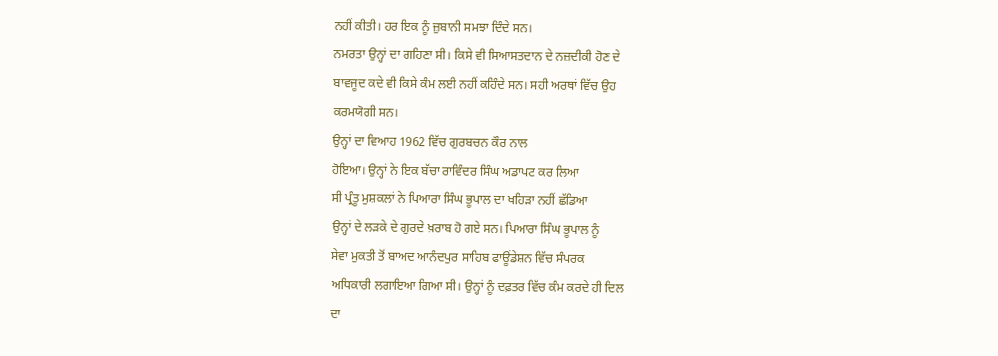ਨਹੀਂ ਕੀਤੀ। ਹਰ ਇਕ ਨੂੰ ਜ਼ੁਬਾਨੀ ਸਮਝਾ ਦਿੰਦੇ ਸਨ।
ਨਮਰਤਾ ਉਨ੍ਹਾਂ ਦਾ ਗਹਿਣਾ ਸੀ। ਕਿਸੇ ਵੀ ਸਿਆਸਤਦਾਨ ਦੇ ਨਜ਼ਦੀਕੀ ਹੋਣ ਦੇ
ਬਾਵਜੂਦ ਕਦੇ ਵੀ ਕਿਸੇ ਕੰਮ ਲਈ ਨਹੀਂ ਕਹਿੰਦੇ ਸਨ। ਸਹੀ ਅਰਥਾਂ ਵਿੱਚ ਉਹ
ਕਰਮਯੋਗੀ ਸਨ।
ਉਨ੍ਹਾਂ ਦਾ ਵਿਆਹ 1962 ਵਿੱਚ ਗੁਰਬਚਨ ਕੌਰ ਨਾਲ
ਹੋਇਆ। ਉਨ੍ਹਾਂ ਨੇ ਇਕ ਬੱਚਾ ਰਾਵਿੰਦਰ ਸਿੰਘ ਅਡਾਪਟ ਕਰ ਲਿਆ
ਸੀ ਪ੍ਰੰਤੂ ਮੁਸ਼ਕਲਾਂ ਨੇ ਪਿਆਰਾ ਸਿੰਘ ਭੂਪਾਲ ਦਾ ਖਹਿੜਾ ਨਹੀਂ ਛੱਡਿਆ
ਉਨ੍ਹਾਂ ਦੇ ਲੜਕੇ ਦੇ ਗੁਰਦੇ ਖ਼ਰਾਬ ਹੋ ਗਏ ਸਨ। ਪਿਆਰਾ ਸਿੰਘ ਭੂਪਾਲ ਨੂੰ
ਸੇਵਾ ਮੁਕਤੀ ਤੋਂ ਬਾਅਦ ਆਨੰਦਪੁਰ ਸਾਹਿਬ ਫਾਊਂਡੇਸ਼ਨ ਵਿੱਚ ਸੰਪਰਕ
ਅਧਿਕਾਰੀ ਲਗਾਇਆ ਗਿਆ ਸੀ। ਉਨ੍ਹਾਂ ਨੂੰ ਦਫ਼ਤਰ ਵਿੱਚ ਕੰਮ ਕਰਦੇ ਹੀ ਦਿਲ
ਦਾ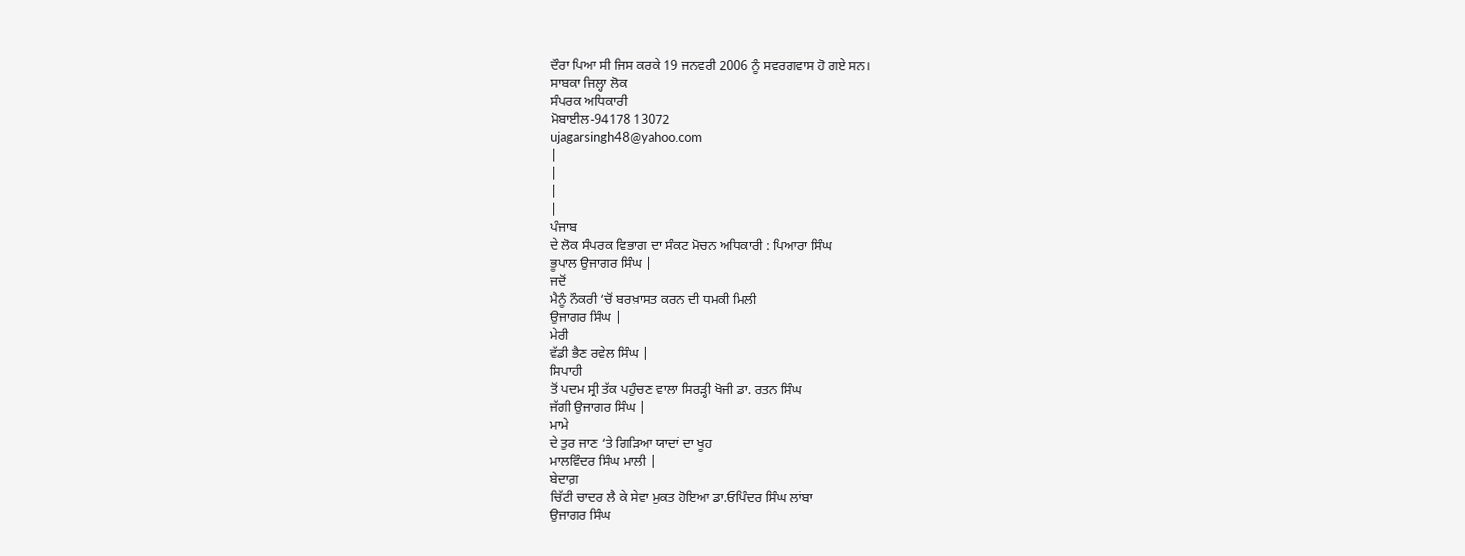ਦੌਰਾ ਪਿਆ ਸੀ ਜਿਸ ਕਰਕੇ 19 ਜਨਵਰੀ 2006 ਨੂੰ ਸਵਰਗਵਾਸ ਹੋ ਗਏ ਸਨ।
ਸਾਬਕਾ ਜਿਲ੍ਹਾ ਲੋਕ
ਸੰਪਰਕ ਅਧਿਕਾਰੀ
ਮੋਬਾਈਲ-94178 13072
ujagarsingh48@yahoo.com
|
|
|
|
ਪੰਜਾਬ
ਦੇ ਲੋਕ ਸੰਪਰਕ ਵਿਭਾਗ ਦਾ ਸੰਕਟ ਮੋਚਨ ਅਧਿਕਾਰੀ : ਪਿਆਰਾ ਸਿੰਘ
ਭੂਪਾਲ ਉਜਾਗਰ ਸਿੰਘ |
ਜਦੋਂ
ਮੈਨੂੰ ਨੌਕਰੀ ‘ਚੋਂ ਬਰਖ਼ਾਸਤ ਕਰਨ ਦੀ ਧਮਕੀ ਮਿਲੀ
ਉਜਾਗਰ ਸਿੰਘ |
ਮੇਰੀ
ਵੱਡੀ ਭੈਣ ਰਵੇਲ ਸਿੰਘ |
ਸਿਪਾਹੀ
ਤੋਂ ਪਦਮ ਸ੍ਰੀ ਤੱਕ ਪਹੁੰਚਣ ਵਾਲਾ ਸਿਰੜ੍ਹੀ ਖੋਜੀ ਡਾ. ਰਤਨ ਸਿੰਘ
ਜੱਗੀ ਉਜਾਗਰ ਸਿੰਘ |
ਮਾਮੇ
ਦੇ ਤੁਰ ਜਾਣ ‘ਤੇ ਗਿੜਿਆ ਯਾਦਾਂ ਦਾ ਖੂਹ
ਮਾਲਵਿੰਦਰ ਸਿੰਘ ਮਾਲੀ |
ਬੇਦਾਗ਼
ਚਿੱਟੀ ਚਾਦਰ ਲੈ ਕੇ ਸੇਵਾ ਮੁਕਤ ਹੋਇਆ ਡਾ.ਓਪਿੰਦਰ ਸਿੰਘ ਲਾਂਬਾ
ਉਜਾਗਰ ਸਿੰਘ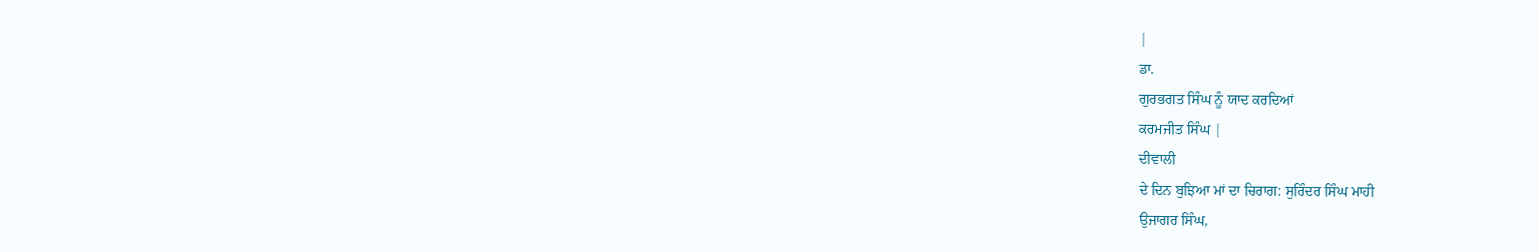|
ਡਾ.
ਗੁਰਭਗਤ ਸਿੰਘ ਨੂੰ ਯਾਦ ਕਰਦਿਆਂ
ਕਰਮਜੀਤ ਸਿੰਘ |
ਦੀਵਾਲੀ
ਦੇ ਦਿਨ ਬੁਝਿਆ ਮਾਂ ਦਾ ਚਿਰਾਗ: ਸੁਰਿੰਦਰ ਸਿੰਘ ਮਾਹੀ
ਉਜਾਗਰ ਸਿੰਘ,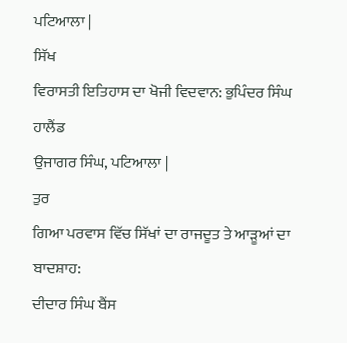ਪਟਿਆਲਾ |
ਸਿੱਖ
ਵਿਰਾਸਤੀ ਇਤਿਹਾਸ ਦਾ ਖੋਜੀ ਵਿਦਵਾਨ: ਭੁਪਿੰਦਰ ਸਿੰਘ ਹਾਲੈਂਡ
ਉਜਾਗਰ ਸਿੰਘ, ਪਟਿਆਲਾ |
ਤੁਰ
ਗਿਆ ਪਰਵਾਸ ਵਿੱਚ ਸਿੱਖਾਂ ਦਾ ਰਾਜਦੂਤ ਤੇ ਆੜੂਆਂ ਦਾ ਬਾਦਸ਼ਾਹ:
ਦੀਦਾਰ ਸਿੰਘ ਬੈਂਸ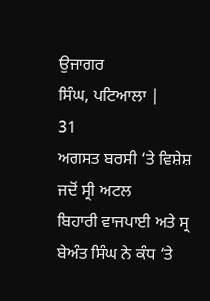ਉਜਾਗਰ
ਸਿੰਘ, ਪਟਿਆਲਾ |
31
ਅਗਸਤ ਬਰਸੀ ‘ਤੇ ਵਿਸ਼ੇਸ਼
ਜਦੋਂ ਸ੍ਰੀ ਅਟਲ
ਬਿਹਾਰੀ ਵਾਜਪਾਈ ਅਤੇ ਸ੍ਰ ਬੇਅੰਤ ਸਿੰਘ ਨੇ ਕੰਧ ‘ਤੇ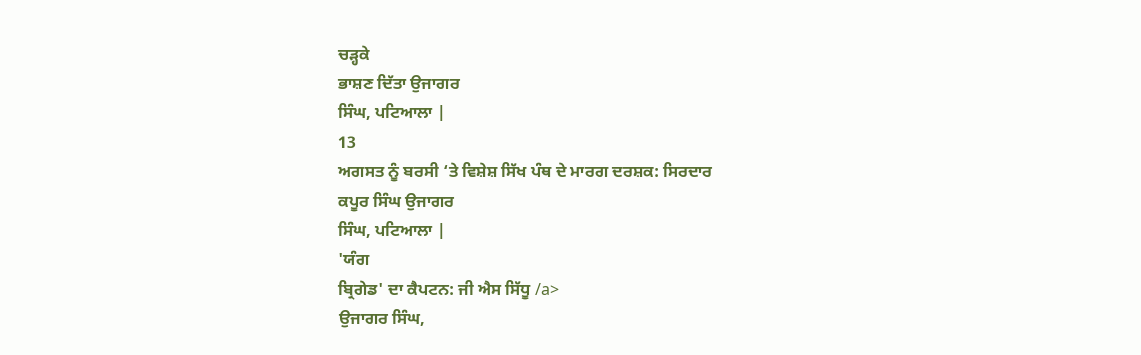ਚੜ੍ਹਕੇ
ਭਾਸ਼ਣ ਦਿੱਤਾ ਉਜਾਗਰ
ਸਿੰਘ, ਪਟਿਆਲਾ |
13
ਅਗਸਤ ਨੂੰ ਬਰਸੀ ‘ਤੇ ਵਿਸ਼ੇਸ਼ ਸਿੱਖ ਪੰਥ ਦੇ ਮਾਰਗ ਦਰਸ਼ਕ: ਸਿਰਦਾਰ
ਕਪੂਰ ਸਿੰਘ ਉਜਾਗਰ
ਸਿੰਘ, ਪਟਿਆਲਾ |
'ਯੰਗ
ਬ੍ਰਿਗੇਡ' ਦਾ ਕੈਪਟਨ: ਜੀ ਐਸ ਸਿੱਧੂ /a>
ਉਜਾਗਰ ਸਿੰਘ,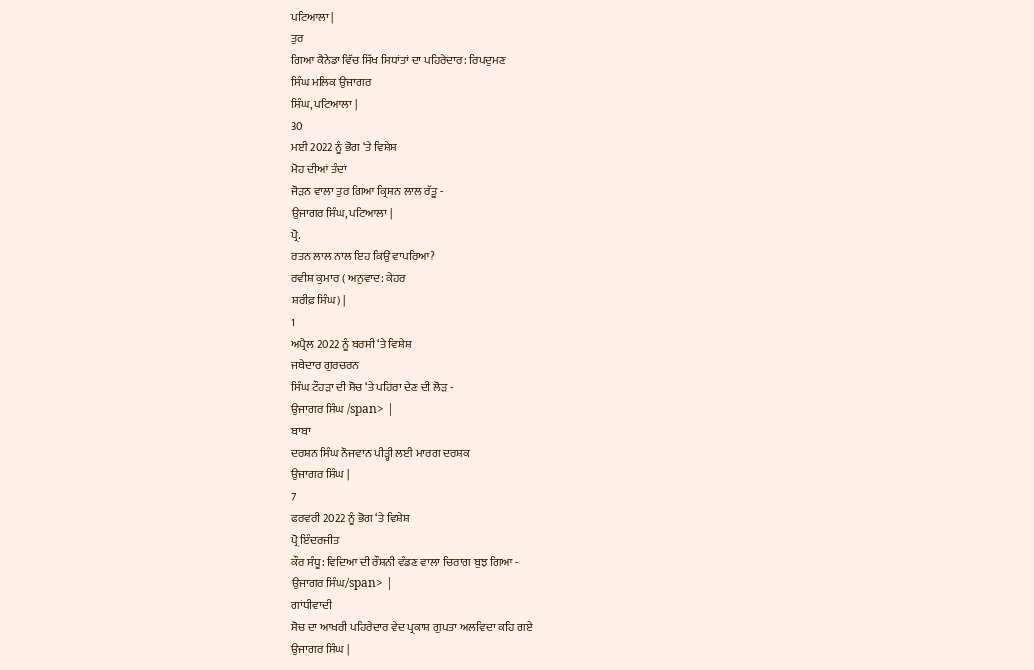ਪਟਿਆਲਾ |
ਤੁਰ
ਗਿਆ ਕੈਨੇਡਾ ਵਿੱਚ ਸਿੱਖ ਸਿਧਾਂਤਾਂ ਦਾ ਪਹਿਰੇਦਾਰ: ਰਿਪਦੁਮਣ
ਸਿੰਘ ਮਲਿਕ ਉਜਾਗਰ
ਸਿੰਘ, ਪਟਿਆਲਾ |
30
ਮਈ 2022 ਨੂੰ ਭੋਗ ‘ਤੇ ਵਿਸ਼ੇਸ਼
ਮੋਹ ਦੀਆਂ ਤੰਦਾਂ
ਜੋੜਨ ਵਾਲਾ ਤੁਰ ਗਿਆ ਕ੍ਰਿਸ਼ਨ ਲਾਲ ਰੱਤੂ -
ਉਜਾਗਰ ਸਿੰਘ, ਪਟਿਆਲਾ |
ਪ੍ਰੋ.
ਰਤਨ ਲਾਲ ਨਾਲ ਇਹ ਕਿਉਂ ਵਾਪਰਿਆ?
ਰਵੀਸ਼ ਕੁਮਾਰ ( ਅਨੁਵਾਦ: ਕੇਹਰ
ਸ਼ਰੀਫ਼ ਸਿੰਘ) |
1
ਅਪ੍ਰੈਲ 2022 ਨੂੰ ਬਰਸੀ ‘ਤੇ ਵਿਸ਼ੇਸ਼
ਜਥੇਦਾਰ ਗੁਰਚਰਨ
ਸਿੰਘ ਟੌਹੜਾ ਦੀ ਸੋਚ ‘ਤੇ ਪਹਿਰਾ ਦੇਣ ਦੀ ਲੋੜ -
ਉਜਾਗਰ ਸਿੰਘ /span> |
ਬਾਬਾ
ਦਰਸ਼ਨ ਸਿੰਘ ਨੌਜਵਾਨ ਪੀੜ੍ਹੀ ਲਈ ਮਾਰਗ ਦਰਸ਼ਕ
ਉਜਾਗਰ ਸਿੰਘ |
7
ਫਰਵਰੀ 2022 ਨੂੰ ਭੋਗ ‘ਤੇ ਵਿਸ਼ੇਸ਼
ਪ੍ਰੋ ਇੰਦਰਜੀਤ
ਕੌਰ ਸੰਧੂ: ਵਿਦਿਆ ਦੀ ਰੌਸ਼ਨੀ ਵੰਡਣ ਵਾਲਾ ਚਿਰਾਗ ਬੁਝ ਗਿਆ -
ਉਜਾਗਰ ਸਿੰਘ/span> |
ਗਾਂਧੀਵਾਦੀ
ਸੋਚ ਦਾ ਆਖਰੀ ਪਹਿਰੇਦਾਰ ਵੇਦ ਪ੍ਰਕਾਸ਼ ਗੁਪਤਾ ਅਲਵਿਦਾ ਕਹਿ ਗਏ
ਉਜਾਗਰ ਸਿੰਘ |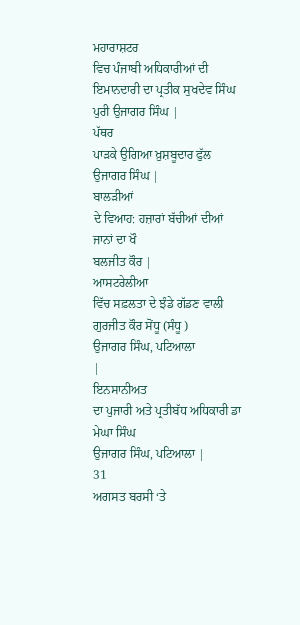ਮਹਾਰਾਸ਼ਟਰ
ਵਿਚ ਪੰਜਾਬੀ ਅਧਿਕਾਰੀਆਂ ਦੀ ਇਮਾਨਦਾਰੀ ਦਾ ਪ੍ਰਤੀਕ ਸੁਖਦੇਵ ਸਿੰਘ
ਪੁਰੀ ਉਜਾਗਰ ਸਿੰਘ |
ਪੱਥਰ
ਪਾੜਕੇ ਉਗਿਆ ਖ਼ੁਸ਼ਬੂਦਾਰ ਫੁੱਲ
ਉਜਾਗਰ ਸਿੰਘ |
ਬਾਲੜੀਆਂ
ਦੇ ਵਿਆਹ: ਹਜ਼ਾਰਾਂ ਬੱਚੀਆਂ ਦੀਆਂ ਜਾਨਾਂ ਦਾ ਖੌ
ਬਲਜੀਤ ਕੌਰ |
ਆਸਟਰੇਲੀਆ
ਵਿੱਚ ਸਫ਼ਲਤਾ ਦੇ ਝੰਡੇ ਗੱਡਣ ਵਾਲੀ ਗੁਰਜੀਤ ਕੌਰ ਸੋਂਧੂ (ਸੰਧੂ )
ਉਜਾਗਰ ਸਿੰਘ, ਪਟਿਆਲਾ
|
ਇਨਸਾਨੀਅਤ
ਦਾ ਪੁਜਾਰੀ ਅਤੇ ਪ੍ਰਤੀਬੱਧ ਅਧਿਕਾਰੀ ਡਾ ਮੇਘਾ ਸਿੰਘ
ਉਜਾਗਰ ਸਿੰਘ, ਪਟਿਆਲਾ |
31
ਅਗਸਤ ਬਰਸੀ ‘ਤੇ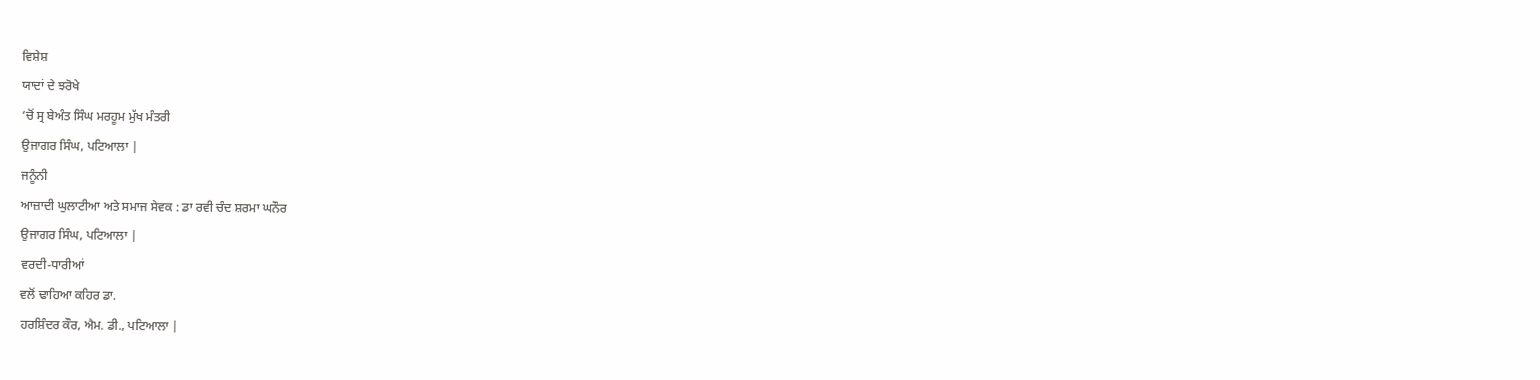ਵਿਸ਼ੇਸ਼
ਯਾਦਾਂ ਦੇ ਝਰੋਖੇ
‘ਚੋਂ ਸ੍ਰ ਬੇਅੰਤ ਸਿੰਘ ਮਰਹੂਮ ਮੁੱਖ ਮੰਤਰੀ
ਉਜਾਗਰ ਸਿੰਘ, ਪਟਿਆਲਾ |
ਜਨੂੰਨੀ
ਆਜ਼ਾਦੀ ਘੁਲਾਟੀਆ ਅਤੇ ਸਮਾਜ ਸੇਵਕ : ਡਾ ਰਵੀ ਚੰਦ ਸ਼ਰਮਾ ਘਨੌਰ
ਉਜਾਗਰ ਸਿੰਘ, ਪਟਿਆਲਾ |
ਵਰਦੀ-ਧਾਰੀਆਂ
ਵਲੋਂ ਢਾਹਿਆ ਕਹਿਰ ਡਾ.
ਹਰਸ਼ਿੰਦਰ ਕੌਰ, ਐਮ. ਡੀ., ਪਟਿਆਲਾ |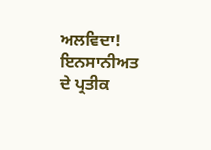ਅਲਵਿਦਾ!
ਇਨਸਾਨੀਅਤ ਦੇ ਪ੍ਰਤੀਕ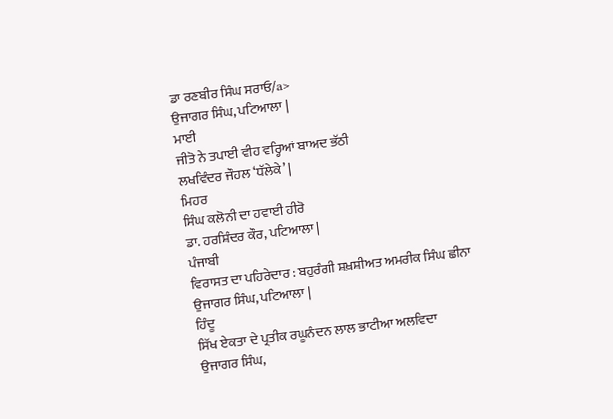ਡਾ ਰਣਬੀਰ ਸਿੰਘ ਸਰਾਓ/a>
ਉਜਾਗਰ ਸਿੰਘ, ਪਟਿਆਲਾ |
ਮਾਈ
ਜੀਤੋ ਨੇ ਤਪਾਈ ਵੀਹ ਵਰ੍ਹਿਆਂ ਬਾਅਦ ਭੱਠੀ
ਲਖਵਿੰਦਰ ਜੌਹਲ ‘ਧੱਲੇਕੇ’ |
ਮਿਹਰ
ਸਿੰਘ ਕਲੋਨੀ ਦਾ ਹਵਾਈ ਹੀਰੋ
ਡਾ. ਹਰਸ਼ਿੰਦਰ ਕੌਰ, ਪਟਿਆਲਾ |
ਪੰਜਾਬੀ
ਵਿਰਾਸਤ ਦਾ ਪਹਿਰੇਦਾਰ : ਬਹੁਰੰਗੀ ਸ਼ਖ਼ਸ਼ੀਅਤ ਅਮਰੀਕ ਸਿੰਘ ਛੀਨਾ
ਉਜਾਗਰ ਸਿੰਘ, ਪਟਿਆਲਾ |
ਹਿੰਦੂ
ਸਿੱਖ ਏਕਤਾ ਦੇ ਪ੍ਰਤੀਕ ਰਘੂਨੰਦਨ ਲਾਲ ਭਾਟੀਆ ਅਲਵਿਦਾ
ਉਜਾਗਰ ਸਿੰਘ,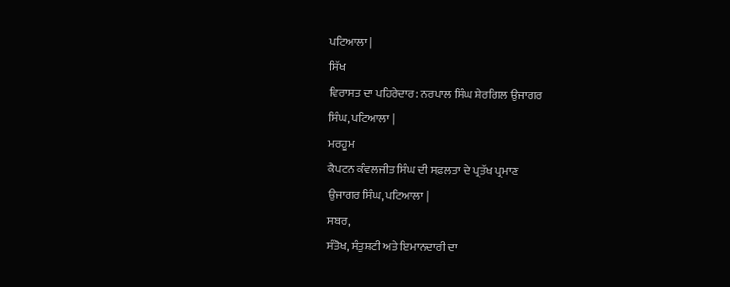ਪਟਿਆਲਾ |
ਸਿੱਖ
ਵਿਰਾਸਤ ਦਾ ਪਹਿਰੇਦਾਰ: ਨਰਪਾਲ ਸਿੰਘ ਸ਼ੇਰਗਿਲ ਉਜਾਗਰ
ਸਿੰਘ, ਪਟਿਆਲਾ |
ਮਰਹੂਮ
ਕੈਪਟਨ ਕੰਵਲਜੀਤ ਸਿੰਘ ਦੀ ਸਫ਼ਲਤਾ ਦੇ ਪ੍ਰਤੱਖ ਪ੍ਰਮਾਣ
ਉਜਾਗਰ ਸਿੰਘ, ਪਟਿਆਲਾ |
ਸਬਰ,
ਸੰਤੋਖ, ਸੰਤੁਸ਼ਟੀ ਅਤੇ ਇਮਾਨਦਾਰੀ ਦਾ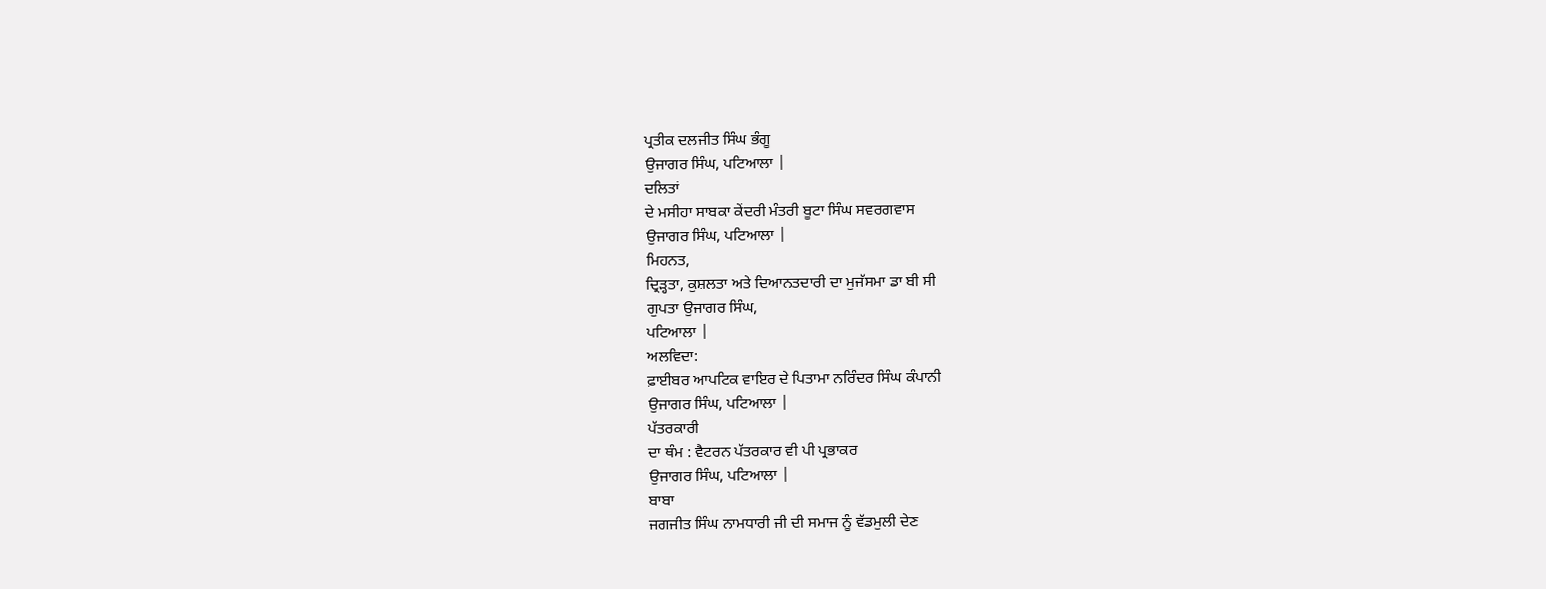ਪ੍ਰਤੀਕ ਦਲਜੀਤ ਸਿੰਘ ਭੰਗੂ
ਉਜਾਗਰ ਸਿੰਘ, ਪਟਿਆਲਾ |
ਦਲਿਤਾਂ
ਦੇ ਮਸੀਹਾ ਸਾਬਕਾ ਕੇਂਦਰੀ ਮੰਤਰੀ ਬੂਟਾ ਸਿੰਘ ਸਵਰਗਵਾਸ
ਉਜਾਗਰ ਸਿੰਘ, ਪਟਿਆਲਾ |
ਮਿਹਨਤ,
ਦ੍ਰਿੜ੍ਹਤਾ, ਕੁਸ਼ਲਤਾ ਅਤੇ ਦਿਆਨਤਦਾਰੀ ਦਾ ਮੁਜੱਸਮਾ ਡਾ ਬੀ ਸੀ
ਗੁਪਤਾ ਉਜਾਗਰ ਸਿੰਘ,
ਪਟਿਆਲਾ |
ਅਲਵਿਦਾ:
ਫ਼ਾਈਬਰ ਆਪਟਿਕ ਵਾਇਰ ਦੇ ਪਿਤਾਮਾ ਨਰਿੰਦਰ ਸਿੰਘ ਕੰਪਾਨੀ
ਉਜਾਗਰ ਸਿੰਘ, ਪਟਿਆਲਾ |
ਪੱਤਰਕਾਰੀ
ਦਾ ਥੰਮ : ਵੈਟਰਨ ਪੱਤਰਕਾਰ ਵੀ ਪੀ ਪ੍ਰਭਾਕਰ
ਉਜਾਗਰ ਸਿੰਘ, ਪਟਿਆਲਾ |
ਬਾਬਾ
ਜਗਜੀਤ ਸਿੰਘ ਨਾਮਧਾਰੀ ਜੀ ਦੀ ਸਮਾਜ ਨੂੰ ਵੱਡਮੁਲੀ ਦੇਣ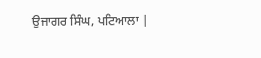ਉਜਾਗਰ ਸਿੰਘ, ਪਟਿਆਲਾ |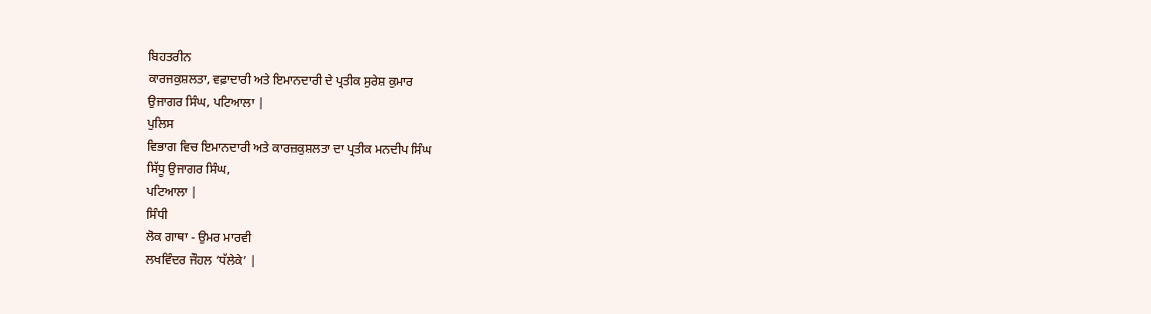ਬਿਹਤਰੀਨ
ਕਾਰਜਕੁਸ਼ਲਤਾ, ਵਫ਼ਾਦਾਰੀ ਅਤੇ ਇਮਾਨਦਾਰੀ ਦੇ ਪ੍ਰਤੀਕ ਸੁਰੇਸ਼ ਕੁਮਾਰ
ਉਜਾਗਰ ਸਿੰਘ, ਪਟਿਆਲਾ |
ਪੁਲਿਸ
ਵਿਭਾਗ ਵਿਚ ਇਮਾਨਦਾਰੀ ਅਤੇ ਕਾਰਜ਼ਕੁਸ਼ਲਤਾ ਦਾ ਪ੍ਰਤੀਕ ਮਨਦੀਪ ਸਿੰਘ
ਸਿੱਧੂ ਉਜਾਗਰ ਸਿੰਘ,
ਪਟਿਆਲਾ |
ਸਿੰਧੀ
ਲੋਕ ਗਾਥਾ - ਉਮਰ ਮਾਰਵੀ
ਲਖਵਿੰਦਰ ਜੌਹਲ ‘ਧੱਲੇਕੇ’ |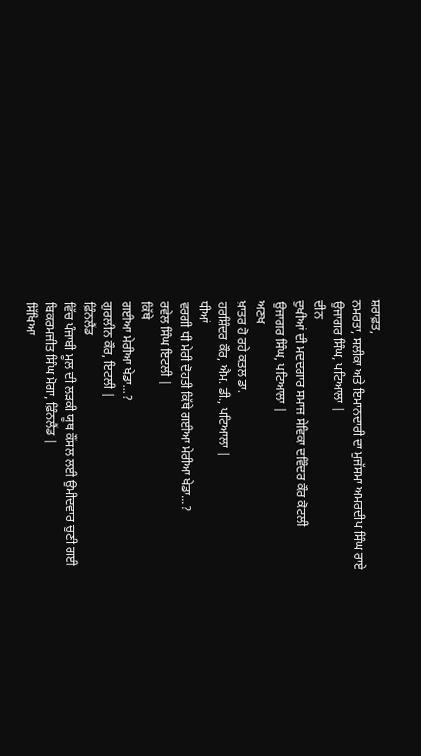ਸ਼ਰਾਫ਼ਤ,
ਨਮਰਤਾ, ਸਲੀਕਾ ਅਤੇ ਇਮਾਨਦਾਰੀ ਦਾ ਮੁਜੱਸਮਾ ਅਮਰਦੀਪ ਸਿੰਘ ਰਾਏ
ਉਜਾਗਰ ਸਿੰਘ, ਪਟਿਆਲਾ |
ਦੀਨ
ਦੁਖੀਆਂ ਦੀ ਮਦਦਗਾਰ ਸਮਾਜ ਸੇਵਿਕਾ ਦਵਿੰਦਰ ਕੌਰ ਕੋਟਲੀ
ਉਜਾਗਰ ਸਿੰਘ, ਪਟਿਆਲਾ |
ਅਣਖ
ਖ਼ਾਤਰ ਹੋ ਰਹੇ ਕਤਲ ਡਾ.
ਹਰਸ਼ਿੰਦਰ ਕੌਰ, ਐਮ. ਡੀ., ਪਟਿਆਲਾ |
ਧੀਆਂ
ਵਰਗੀ ਧੀ ਮੇਰੀ ਦੋਹਤੀ ਕਿੱਥੇ ਗਈਆ ਮੇਰੀਆ ਖੇਡਾ...?
ਰਵੇਲ ਸਿੰਘ ਇਟਲੀ |
ਕਿੱਥੇ
ਗਈਆ ਮੇਰੀਆ ਖੇਡਾ...?
ਗੁਰਲੀਨ ਕੌਰ, ਇਟਲੀ |
ਫ਼ਿੰਨਲੈਂਡ
ਵਿੱਚ ਪੰਜਾਬੀ ਮੂਲ ਦੀ ਲੜਕੀ ਯੂਥ ਕੌਂਸਲ ਲਈ ਉਮੀਦਵਾਰ ਚੁਣੀ ਗਈ
ਬਿਕਰਮਜੀਤ ਸਿੰਘ ਮੋਗਾ, ਫ਼ਿੰਨਲੈਂਡ |
ਸਿੱਖਿਆ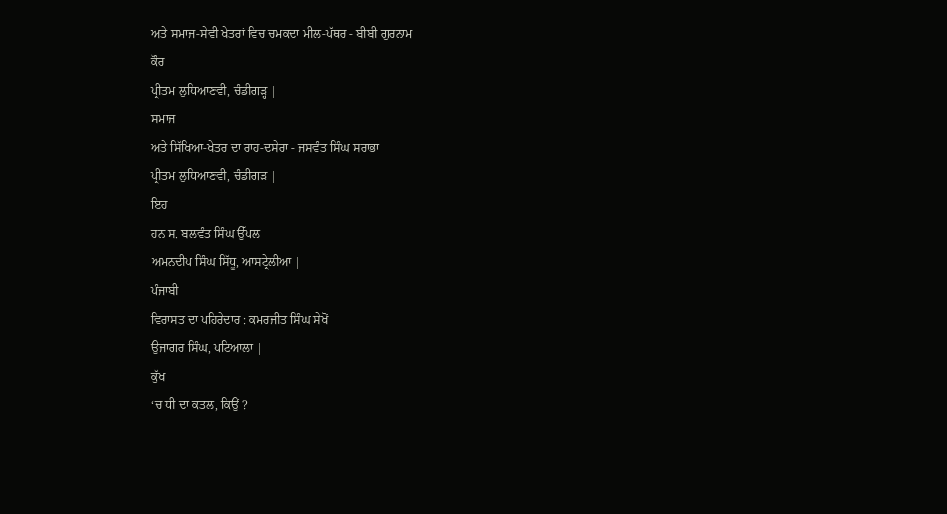ਅਤੇ ਸਮਾਜ-ਸੇਵੀ ਖੇਤਰਾਂ ਵਿਚ ਚਮਕਦਾ ਮੀਲ-ਪੱਥਰ - ਬੀਬੀ ਗੁਰਨਾਮ
ਕੌਰ
ਪ੍ਰੀਤਮ ਲੁਧਿਆਣਵੀ, ਚੰਡੀਗੜ੍ਹ |
ਸਮਾਜ
ਅਤੇ ਸਿੱਖਿਆ-ਖੇਤਰ ਦਾ ਰਾਹ-ਦਸੇਰਾ - ਜਸਵੰਤ ਸਿੰਘ ਸਰਾਭਾ
ਪ੍ਰੀਤਮ ਲੁਧਿਆਣਵੀ, ਚੰਡੀਗੜ |
ਇਹ
ਹਨ ਸ. ਬਲਵੰਤ ਸਿੰਘ ਉੱਪਲ
ਅਮਨਦੀਪ ਸਿੰਘ ਸਿੱਧੂ, ਆਸਟ੍ਰੇਲੀਆ |
ਪੰਜਾਬੀ
ਵਿਰਾਸਤ ਦਾ ਪਹਿਰੇਦਾਰ : ਕਮਰਜੀਤ ਸਿੰਘ ਸੇਖੋਂ
ਉਜਾਗਰ ਸਿੰਘ, ਪਟਿਆਲਾ |
ਕੁੱਖ
‘ਚ ਧੀ ਦਾ ਕਤਲ, ਕਿਉਂ ?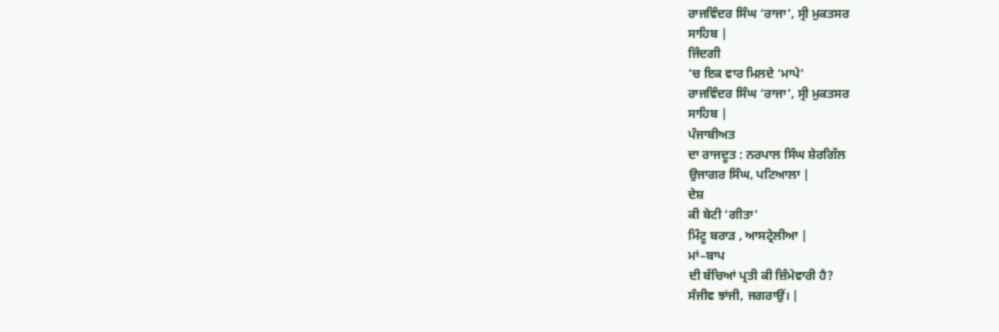ਰਾਜਵਿੰਦਰ ਸਿੰਘ ‘ਰਾਜਾ’, ਸ੍ਰੀ ਮੁਕਤਸਰ
ਸਾਹਿਬ |
ਜਿੰਦਗੀ
‘ਚ ਇਕ ਵਾਰ ਮਿਲਦੇ ‘ਮਾਪੇ’
ਰਾਜਵਿੰਦਰ ਸਿੰਘ ‘ਰਾਜਾ’, ਸ੍ਰੀ ਮੁਕਤਸਰ
ਸਾਹਿਬ |
ਪੰਜਾਬੀਅਤ
ਦਾ ਰਾਜਦੂਤ : ਨਰਪਾਲ ਸਿੰਘ ਸ਼ੇਰਗਿੱਲ
ਉਜਾਗਰ ਸਿੰਘ, ਪਟਿਆਲਾ |
ਦੇਸ਼
ਕੀ ਬੇਟੀ ‘ਗੀਤਾ’
ਮਿੰਟੂ ਬਰਾੜ , ਆਸਟ੍ਰੇਲੀਆ |
ਮਾਂ–ਬਾਪ
ਦੀ ਬੱਚਿਆਂ ਪ੍ਰਤੀ ਕੀ ਜ਼ਿੰਮੇਵਾਰੀ ਹੈ?
ਸੰਜੀਵ ਝਾਂਜੀ, ਜਗਰਾਉਂ। |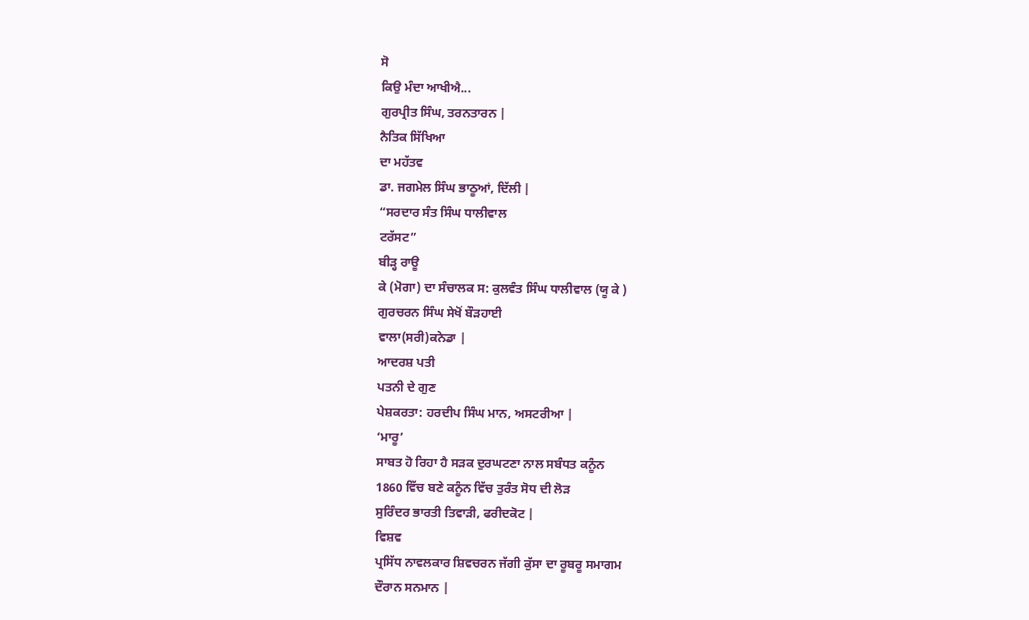ਸੋ
ਕਿਉ ਮੰਦਾ ਆਖੀਐ...
ਗੁਰਪ੍ਰੀਤ ਸਿੰਘ, ਤਰਨਤਾਰਨ |
ਨੈਤਿਕ ਸਿੱਖਿਆ
ਦਾ ਮਹੱਤਵ
ਡਾ. ਜਗਮੇਲ ਸਿੰਘ ਭਾਠੂਆਂ, ਦਿੱਲੀ |
“ਸਰਦਾਰ ਸੰਤ ਸਿੰਘ ਧਾਲੀਵਾਲ
ਟਰੱਸਟ”
ਬੀੜ੍ਹ ਰਾਊ
ਕੇ (ਮੋਗਾ) ਦਾ ਸੰਚਾਲਕ ਸ: ਕੁਲਵੰਤ ਸਿੰਘ ਧਾਲੀਵਾਲ (ਯੂ ਕੇ )
ਗੁਰਚਰਨ ਸਿੰਘ ਸੇਖੋਂ ਬੌੜਹਾਈ
ਵਾਲਾ(ਸਰੀ)ਕਨੇਡਾ |
ਆਦਰਸ਼ ਪਤੀ
ਪਤਨੀ ਦੇ ਗੁਣ
ਪੇਸ਼ਕਰਤਾ: ਹਰਦੀਪ ਸਿੰਘ ਮਾਨ, ਅਸਟਰੀਆ |
‘ਮਾਰੂ’
ਸਾਬਤ ਹੋ ਰਿਹਾ ਹੈ ਸੜਕ ਦੁਰਘਟਣਾ ਨਾਲ ਸਬੰਧਤ ਕਨੂੰਨ
1860 ਵਿੱਚ ਬਣੇ ਕਨੂੰਨ ਵਿੱਚ ਤੁਰੰਤ ਸੋਧ ਦੀ ਲੋੜ
ਸੁਰਿੰਦਰ ਭਾਰਤੀ ਤਿਵਾੜੀ, ਫਰੀਦਕੋਟ |
ਵਿਸ਼ਵ
ਪ੍ਰਸਿੱਧ ਨਾਵਲਕਾਰ ਸ਼ਿਵਚਰਨ ਜੱਗੀ ਕੁੱਸਾ ਦਾ ਰੂਬਰੂ ਸਮਾਗਮ
ਦੌਰਾਨ ਸਨਮਾਨ |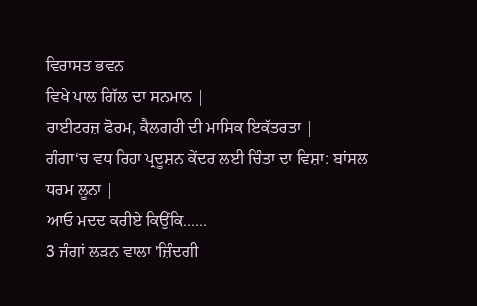ਵਿਰਾਸਤ ਭਵਨ
ਵਿਖੇ ਪਾਲ ਗਿੱਲ ਦਾ ਸਨਮਾਨ |
ਰਾਈਟਰਜ਼ ਫੋਰਮ, ਕੈਲਗਰੀ ਦੀ ਮਾਸਿਕ ਇਕੱਤਰਤਾ |
ਗੰਗਾ‘ਚ ਵਧ ਰਿਹਾ ਪ੍ਰਦੂਸ਼ਨ ਕੇਂਦਰ ਲਈ ਚਿੰਤਾ ਦਾ ਵਿਸ਼ਾ: ਬਾਂਸਲ
ਧਰਮ ਲੂਨਾ |
ਆਓ ਮਦਦ ਕਰੀਏ ਕਿਉਂਕਿ......
3 ਜੰਗਾਂ ਲੜਨ ਵਾਲਾ 'ਜ਼ਿੰਦਗੀ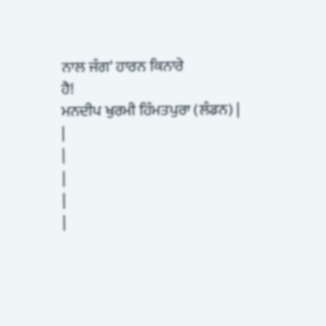ਨਾਲ ਜੰਗ' ਹਾਰਨ ਕਿਨਾਰੇ
ਹੈ!
ਮਨਦੀਪ ਖੁਰਮੀ ਹਿੰਮਤਪੁਰਾ (ਲੰਡਨ) |
|
|
|
|
|